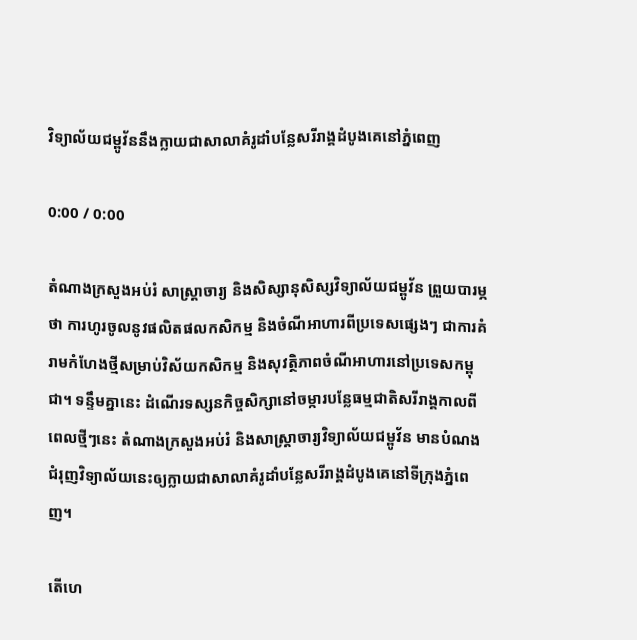វិទ្យាល័យជម្ពូវ័ននឹងក្លាយជាសាលាគំរូដាំបន្លែសរីរាង្គដំបូងគេនៅភ្នំពេញ

0:00 / 0:00

តំណាងក្រសួងអប់រំ សាស្ត្រាចារ្យ និងសិស្សានុសិស្សវិទ្យាល័យជម្ពូវ័ន ព្រួយបារម្ភថា ការហូរចូលនូវផលិតផលកសិកម្ម និងចំណីអាហារពីប្រទេសផ្សេងៗ ជាការគំរាមកំហែងថ្មីសម្រាប់វិស័យកសិកម្ម និងសុវត្ថិភាពចំណីអាហារនៅប្រទេសកម្ពុជា។ ទន្ទឹមគ្នានេះ ដំណើរទស្សនកិច្ចសិក្សានៅចម្ការបន្លែធម្មជាតិសរីរាង្គកាលពីពេលថ្មីៗនេះ តំណាងក្រសួងអប់រំ និងសាស្ត្រាចារ្យវិទ្យាល័យជម្ពូវ័ន មានបំណងជំរុញវិទ្យាល័យនេះឲ្យក្លាយជាសាលាគំរូដាំបន្លែសរីរាង្គដំបូងគេនៅទីក្រុងភ្នំពេញ។

តើហេ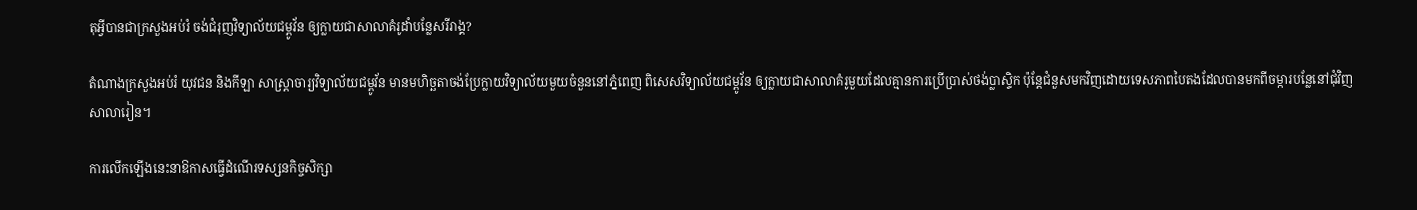តុអ្វីបានជាក្រសួងអប់រំ ចង់ជំរុញវិទ្យាល័យជម្ពូវ័ន ឲ្យក្លាយជាសាលាគំរូដាំបន្លែសរីរាង្គ?

តំណាងក្រសួងអប់រំ យុវជន និងកីឡា សាស្ត្រាចារ្យវិទ្យាល័យជម្ពូវ័ន មានមហិច្ឆតាចង់ប្រែក្លាយវិទ្យាល័យមួយចំនួននៅភ្នំពេញ ពិសេសវិទ្យាល័យជម្ពូវ័ន ឲ្យក្លាយជាសាលាគំរូមួយដែលគ្មានការប្រើប្រាស់ថង់ប្លាស្ទិក ប៉ុន្តែជំនួសមកវិញដោយទេសភាពបៃតងដែលបានមកពីចម្ការបន្លែនៅជុំវិញសាលារៀន។

ការលើកឡើងនេះនាឱកាសធ្វើដំណើរទស្សនកិច្ចសិក្សា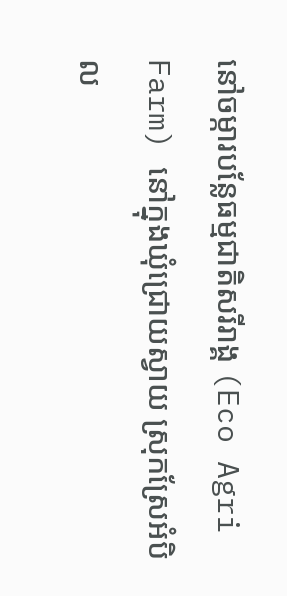នៅចម្ការបន្លែធម្មជាតិសរីរាង្គ (Eco Agri Farm) នៅក្នុងឃុំជ្រោយស្វាយ ស្រុកស្រែអំបិល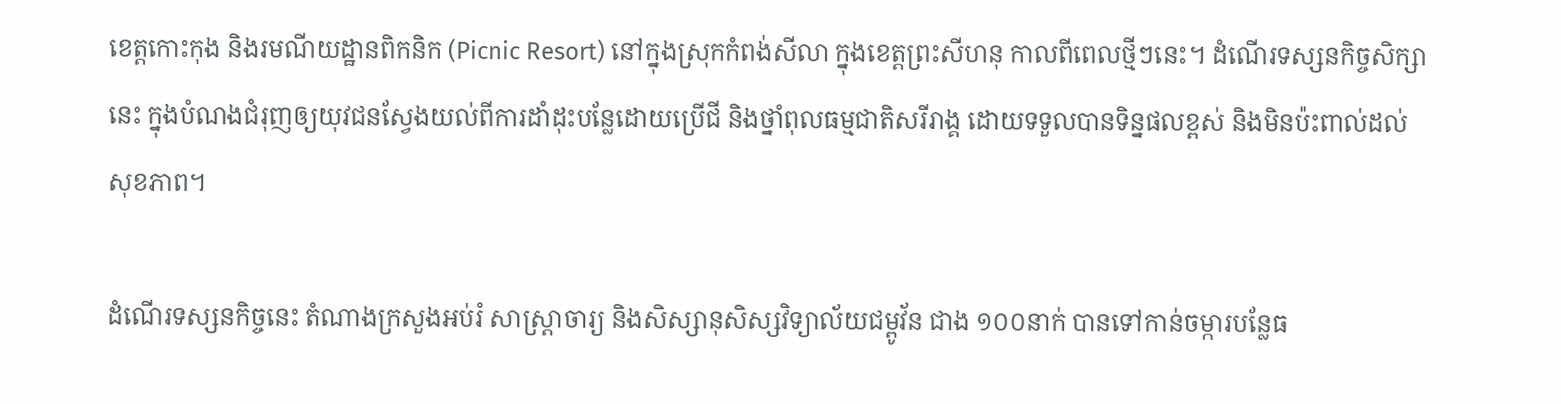ខេត្តកោះកុង និងរមណីយដ្ឋានពិកនិក (Picnic Resort) នៅក្នុងស្រុកកំពង់សីលា ក្នុងខេត្តព្រះសីហនុ កាលពីពេលថ្មីៗនេះ។ ដំណើរទស្សនកិច្ចសិក្សានេះ ក្នុងបំណងជំរុញឲ្យយុវជនស្វែងយល់ពីការដាំដុះបន្លែដោយប្រើជី និងថ្នាំពុលធម្មជាតិសរីរាង្គ ដោយទទួលបានទិន្នផលខ្ពស់ និងមិនប៉ះពាល់ដល់សុខភាព។

ដំណើរទស្សនកិច្ចនេះ តំណាងក្រសួងអប់រំ សាស្ត្រាចារ្យ និងសិស្សានុសិស្សវិទ្យាល័យជម្ពូវ័ន ជាង ១០០នាក់ បានទៅកាន់ចម្ការបន្លែធ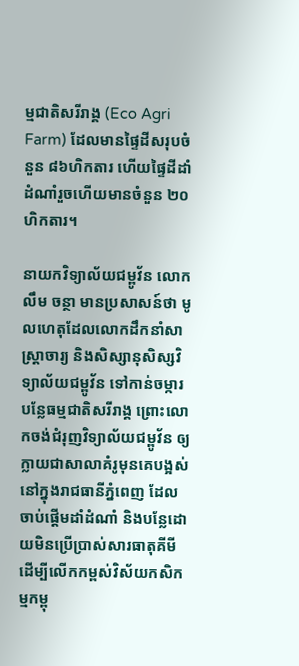ម្មជាតិសរីរាង្គ (Eco Agri Farm) ដែលមានផ្ទៃដីសរុបចំនួន ៨៦ហិកតារ ហើយផ្ទៃដីដាំដំណាំរួចហើយមានចំនួន ២០ហិកតារ។

នាយកវិទ្យាល័យជម្ពូវ័ន លោក លឹម ចន្ថា មានប្រសាសន៍ថា មូលហេតុដែលលោកដឹកនាំសាស្ត្រាចារ្យ និងសិស្សានុសិស្សវិទ្យាល័យជម្ពូវ័ន ទៅកាន់ចម្ការបន្លែធម្មជាតិសរីរាង្គ ព្រោះលោកចង់ជំរុញវិទ្យាល័យជម្ពូវ័ន ឲ្យក្លាយជាសាលាគំរូមុនគេបង្អស់នៅក្នុងរាជធានីភ្នំពេញ ដែលចាប់ផ្ដើមដាំដំណាំ និងបន្លែដោយមិនប្រើប្រាស់សារធាតុគីមី ដើម្បីលើកកម្ពស់វិស័យកសិកម្មកម្ពុ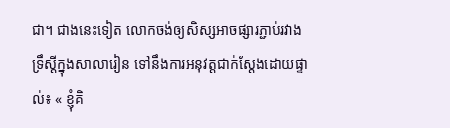ជា។ ជាងនេះទៀត លោកចង់ឲ្យសិស្សអាចផ្សារភ្ជាប់រវាងទ្រឹស្ដីក្នុងសាលារៀន ទៅនឹងការអនុវត្តជាក់ស្តែងដោយផ្ទាល់៖ « ខ្ញុំគិ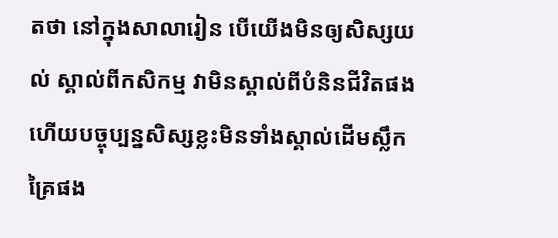តថា នៅក្នុងសាលារៀន បើយើងមិនឲ្យសិស្សយល់ ស្គាល់ពីកសិកម្ម វាមិនស្គាល់ពីបំនិនជីវិតផង ហើយបច្ចុប្បន្នសិស្សខ្លះមិនទាំងស្គាល់ដើមស្លឹកគ្រៃផង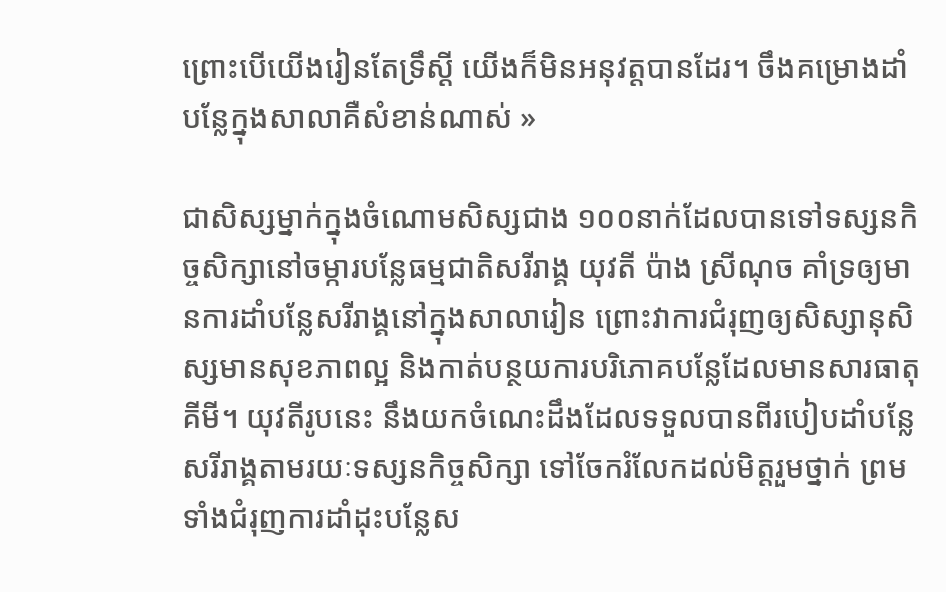ព្រោះបើយើងរៀនតែទ្រឹស្ដី យើងក៏មិនអនុវត្តបានដែរ។ ចឹងគម្រោងដាំបន្លែក្នុងសាលាគឺសំខាន់ណាស់ »

ជាសិស្សម្នាក់ក្នុងចំណោមសិស្សជាង ១០០នាក់ដែលបានទៅទស្សនកិច្ចសិក្សានៅចម្ការបន្លែធម្មជាតិសរីរាង្គ យុវតី ប៉ាង ស្រីណុច គាំទ្រឲ្យមានការដាំបន្លែសរីរាង្គនៅក្នុងសាលារៀន ព្រោះវាការជំរុញឲ្យសិស្សានុសិស្សមានសុខភាពល្អ និងកាត់បន្ថយការបរិភោគបន្លែដែលមានសារធាតុគីមី។ យុវតីរូបនេះ នឹងយកចំណេះដឹងដែលទទួលបានពីរបៀបដាំបន្លែសរីរាង្គតាមរយៈទស្សនកិច្ចសិក្សា ទៅចែករំលែកដល់មិត្តរួមថ្នាក់ ព្រមទាំងជំរុញការដាំដុះបន្លែស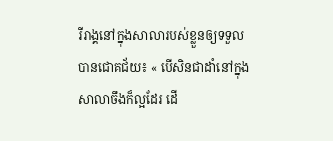រីរាង្គនៅក្នុងសាលារបស់ខ្លួនឲ្យទទួលបានជោគជ័យ៖ « បើសិនជាដាំនៅក្នុងសាលាចឹងក៏ល្អដែរ ដើ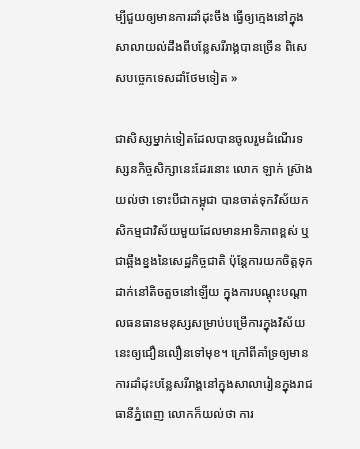ម្បីជួយឲ្យមានការដាំដុះចឹង ធ្វើឲ្យក្មេងនៅក្នុងសាលាយល់ដឹងពីបន្លែសរីរាង្គបានច្រើន ពិសេសបច្ចេកទេសដាំថែមទៀត »

ជាសិស្សម្នាក់ទៀតដែលបានចូលរួមដំណើរទស្សនកិច្ចសិក្សានេះដែរនោះ លោក ឡាក់ ស្រ៊ាង យល់ថា ទោះបីជាកម្ពុជា បានចាត់ទុកវិស័យកសិកម្មជាវិស័យមួយដែលមានអាទិភាពខ្ពស់ ឬជាឆ្អឹងខ្នងនៃសេដ្ឋកិច្ចជាតិ ប៉ុន្តែការយកចិត្តទុកដាក់នៅតិចតួចនៅឡើយ ក្នុងការបណ្ដុះបណ្ដាលធនធានមនុស្សសម្រាប់បម្រើការក្នុងវិស័យនេះឲ្យជឿនលឿនទៅមុខ។ ក្រៅពីគាំទ្រឲ្យមានការដាំដុះបន្លែសរីរាង្គនៅក្នុងសាលារៀនក្នុងរាជធានីភ្នំពេញ លោកក៏យល់ថា ការ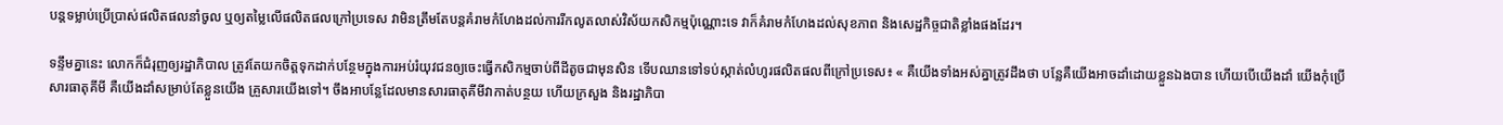បន្តទម្លាប់ប្រើប្រាស់ផលិតផលនាំចូល ឬឲ្យតម្លៃលើផលិតផលក្រៅប្រទេស វាមិនត្រឹមតែបន្តគំរាមកំហែងដល់ការរីកលូតលាស់វិស័យកសិកម្មប៉ុណ្ណោះទេ វាក៏គំរាមកំហែងដល់សុខភាព និងសេដ្ឋកិច្ចជាតិខ្លាំងផងដែរ។

ទន្ទឹមគ្នានេះ លោកក៏ជំរុញឲ្យរដ្ឋាភិបាល ត្រូវតែយកចិត្តទុកដាក់បន្ថែមក្នុងការអប់រំយុវជនឲ្យចេះធ្វើកសិកម្មចាប់ពីដីតូចជាមុនសិន ទើបឈានទៅទប់ស្កាត់លំហូរផលិតផលពីក្រៅប្រទេស៖ « គឺយើងទាំងអស់គ្នាត្រូវដឹងថា បន្លែគឺយើងអាចដាំដោយខ្លួនឯងបាន ហើយបើយើងដាំ យើងកុំប្រើសារធាតុគីមី គឺយើងដាំសម្រាប់តែខ្លួនយើង គ្រួសារយើងទៅ។ ចឹងអាបន្លែដែលមានសារធាតុគីមីវាកាត់បន្ថយ ហើយក្រសួង និងរដ្ឋាភិបា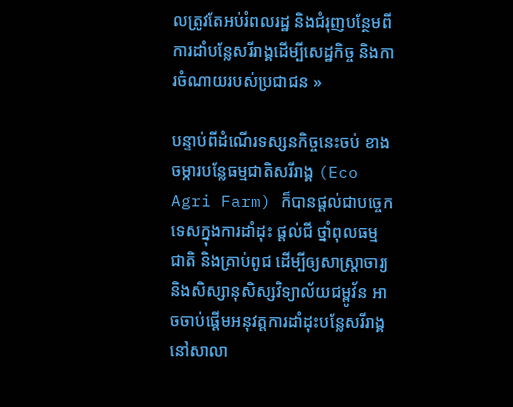លត្រូវតែអប់រំពលរដ្ឋ និងជំរុញបន្ថែមពីការដាំបន្លែសរីរាង្គដើម្បីសេដ្ឋកិច្ច និងការចំណាយរបស់ប្រជាជន »

បន្ទាប់ពីដំណើរទស្សនកិច្ចនេះចប់ ខាងចម្ការបន្លែធម្មជាតិសរីរាង្គ (Eco Agri Farm) ក៏បានផ្តល់ជាបច្ចេកទេសក្នុងការដាំដុះ ផ្តល់ជី ថ្នាំពុលធម្មជាតិ និងគ្រាប់ពូជ ដើម្បីឲ្យសាស្ត្រាចារ្យ និងសិស្សានុសិស្សវិទ្យាល័យជម្ពូវ័ន អាចចាប់ផ្ដើមអនុវត្តការដាំដុះបន្លែសរីរាង្គនៅសាលា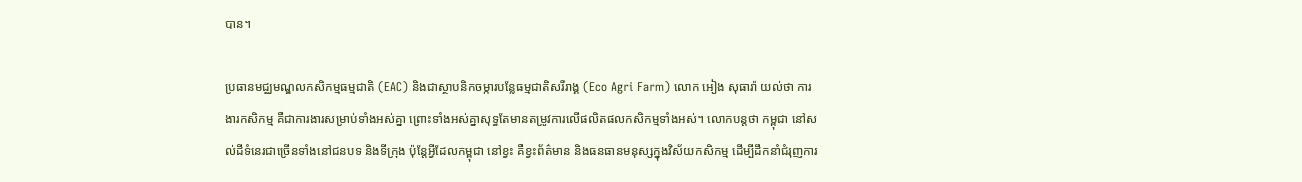បាន។

ប្រធានមជ្ឈមណ្ឌលកសិកម្មធម្មជាតិ (EAC) និងជាស្ថាបនិកចម្ការបន្លែធម្មជាតិសរីរាង្គ (Eco Agri Farm) លោក អៀង សុធារ៉ា យល់ថា ការងារកសិកម្ម គឺជាការងារសម្រាប់ទាំងអស់គ្នា ព្រោះទាំងអស់គ្នាសុទ្ធតែមានតម្រូវការលើផលិតផលកសិកម្មទាំងអស់។ លោកបន្តថា កម្ពុជា នៅសល់ដីទំនេរជាច្រើនទាំងនៅជនបទ និងទីក្រុង ប៉ុន្តែអ្វីដែលកម្ពុជា នៅខ្វះ គឺខ្វះព័ត៌មាន និងធនធានមនុស្សក្នុងវិស័យកសិកម្ម ដើម្បីដឹកនាំជំរុញការ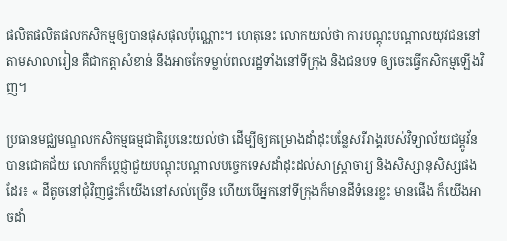ផលិតផលិតផលកសិកម្មឲ្យបានផុសផុលប៉ុណ្ណោះ។ ហេតុនេះ លោកយល់ថា ការបណ្តុះបណ្តាលយុវជននៅតាមសាលារៀន គឺជាកត្តាសំខាន់ នឹងអាចកែទម្លាប់ពលរដ្ឋទាំងនៅទីក្រុង និងជនបទ ឲ្យចេះធ្វើកសិកម្មឡើងវិញ។

ប្រធានមជ្ឈមណ្ឌលកសិកម្មធម្មជាតិរូបនេះយល់ថា ដើម្បីឲ្យគម្រោងដាំដុះបន្លែសរីរាង្គរបស់វិទ្យាល័យជម្ពូវ័ន បានជោគជ័យ លោកក៏ប្ដេជ្ញាជួយបណ្តុះបណ្តាលបច្ចេកទេសដាំដុះដល់សាស្ត្រាចារ្យ និងសិស្សានុសិស្សផងដែរ៖ « ដីតូចនៅជុំវិញផ្ទះក៏យើងនៅសល់ច្រើន ហើយបើអ្នកនៅទីក្រុងក៏មានដីទំនេរខ្លះ មានផើង ក៏យើងអាចដាំ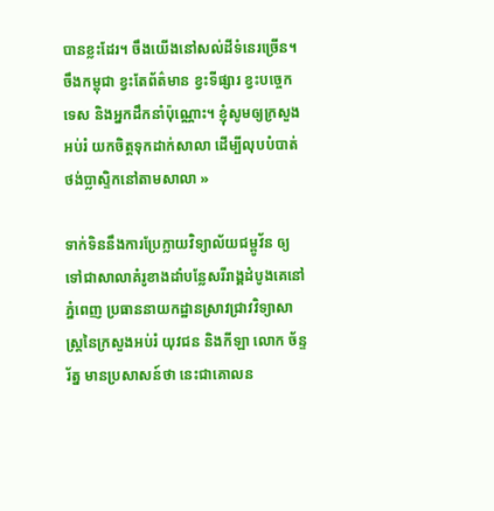បានខ្លះដែរ។ ចឹងយើងនៅសល់ដីទំនេរច្រើន។ ចឹងកម្ពុជា ខ្វះតែព័ត៌មាន ខ្វះទីផ្សារ ខ្វះបច្ចេកទេស និងអ្នកដឹកនាំប៉ុណ្ណោះ។ ខ្ញុំសូមឲ្យក្រសួងអប់រំ យកចិត្តទុកដាក់សាលា ដើម្បីលុបបំបាត់ថង់ប្លាស្ទិកនៅតាមសាលា »

ទាក់ទិននឹងការប្រែក្លាយវិទ្យាល័យជម្ពូវ័ន ឲ្យទៅជាសាលាគំរូខាងដាំបន្លែសរីរាង្គដំបូងគេនៅភ្នំពេញ ប្រធាននាយកដ្ឋានស្រាវជ្រាវវិទ្យាសាស្ត្រនៃក្រសួងអប់រំ យុវជន និងកីឡា លោក ច័ន្ទ រ័ត្ន មានប្រសាសន៍ថា នេះជាគោលន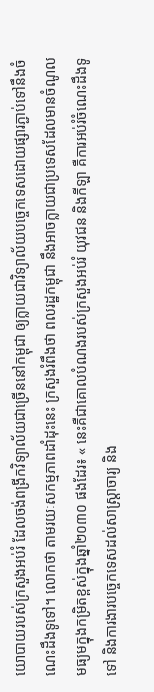យោបាយរបស់ក្រសួងអប់រំ ដែលចង់ពង្រីកវិទ្យាល័យជាច្រើននៅកម្ពុជា ឲ្យក្លាយជាវិទ្យាល័យបច្ចេកទេសដោយផ្សារភ្ជាប់ទៅនឹងចំណេះដឹងទូទៅ។ លោកថា តាមរយៈសកម្មភាពដាំដុះនេះ ក្រសួងរំពឹងថា ពលរដ្ឋកម្ពុជា នឹងអាចក្លាយជាប្រទេសដែលមានចំណូលមធ្យមក្នុងកម្រិតខ្ពស់ក្នុងឆ្នាំ២០៣០ ផងដែរ៖ « នេះគឺជាគោលបំណងរបស់ក្រសួងអប់រំ យុវជន និងកីឡា គឺការអប់រំចំណេះដឹងទូទៅ និងការងារបច្ចេកទេសដល់សាស្ត្រាចារ្យ និង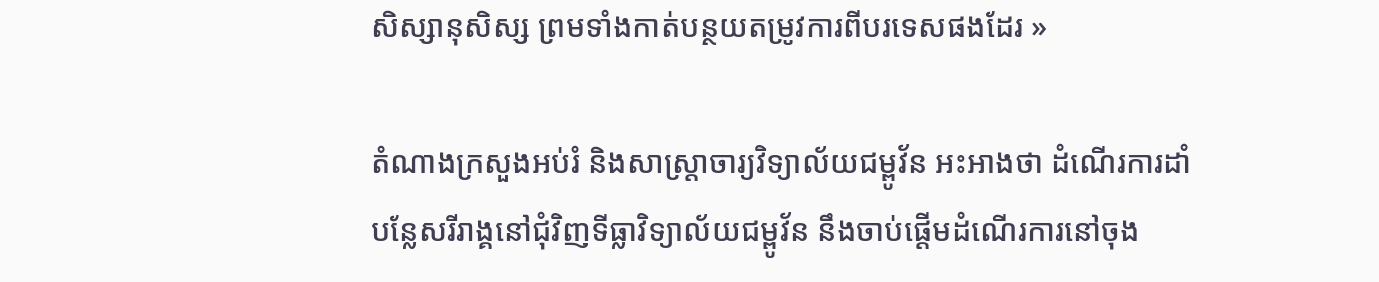សិស្សានុសិស្ស ព្រមទាំងកាត់បន្ថយតម្រូវការពីបរទេសផងដែរ »

តំណាងក្រសួងអប់រំ និងសាស្ត្រាចារ្យវិទ្យាល័យជម្ពូវ័ន អះអាងថា ដំណើរការដាំបន្លែសរីរាង្គនៅជុំវិញទីធ្លាវិទ្យាល័យជម្ពូវ័ន នឹងចាប់ផ្ដើមដំណើរការនៅចុង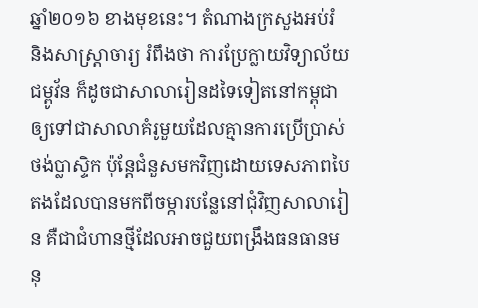ឆ្នាំ២០១៦ ខាងមុខនេះ។ តំណាងក្រសួងអប់រំ និងសាស្ត្រាចារ្យ រំពឹងថា ការប្រែក្លាយវិទ្យាល័យជម្ពូវ័ន ក៏ដូចជាសាលារៀនដទៃទៀតនៅកម្ពុជា ឲ្យទៅជាសាលាគំរូមួយដែលគ្មានការប្រើប្រាស់ថង់ប្លាស្ទិក ប៉ុន្តែជំនួសមកវិញដោយទេសភាពបៃតងដែលបានមកពីចម្ការបន្លែនៅជុំវិញសាលារៀន គឺជាជំហានថ្មីដែលអាចជួយពង្រឹងធនធានមនុ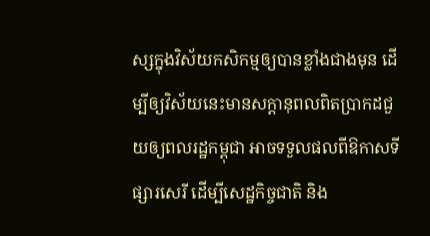ស្សក្នុងវិស័យកសិកម្មឲ្យបានខ្លាំងជាងមុន ដើម្បីឲ្យវិស័យនេះមានសក្ដានុពលពិតប្រាកដជួយឲ្យពលរដ្ឋកម្ពុជា អាចទទួលផលពីឱកាសទីផ្សារសេរី ដើម្បីសេដ្ឋកិច្ចជាតិ និង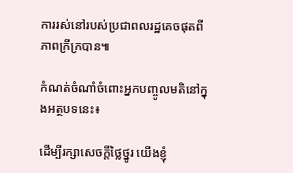ការរស់នៅរបស់ប្រជាពលរដ្ឋគេចផុតពីភាពក្រីក្របាន៕

កំណត់ចំណាំចំពោះអ្នកបញ្ចូលមតិនៅក្នុងអត្ថបទនេះ៖

ដើម្បីរក្សាសេចក្ដីថ្លៃថ្នូរ យើងខ្ញុំ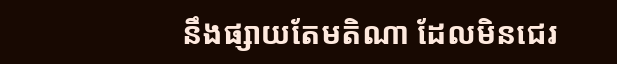នឹងផ្សាយតែមតិណា ដែលមិនជេរ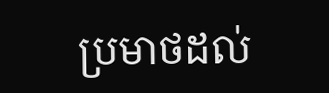ប្រមាថដល់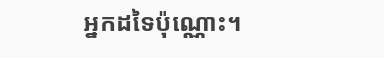អ្នកដទៃប៉ុណ្ណោះ។